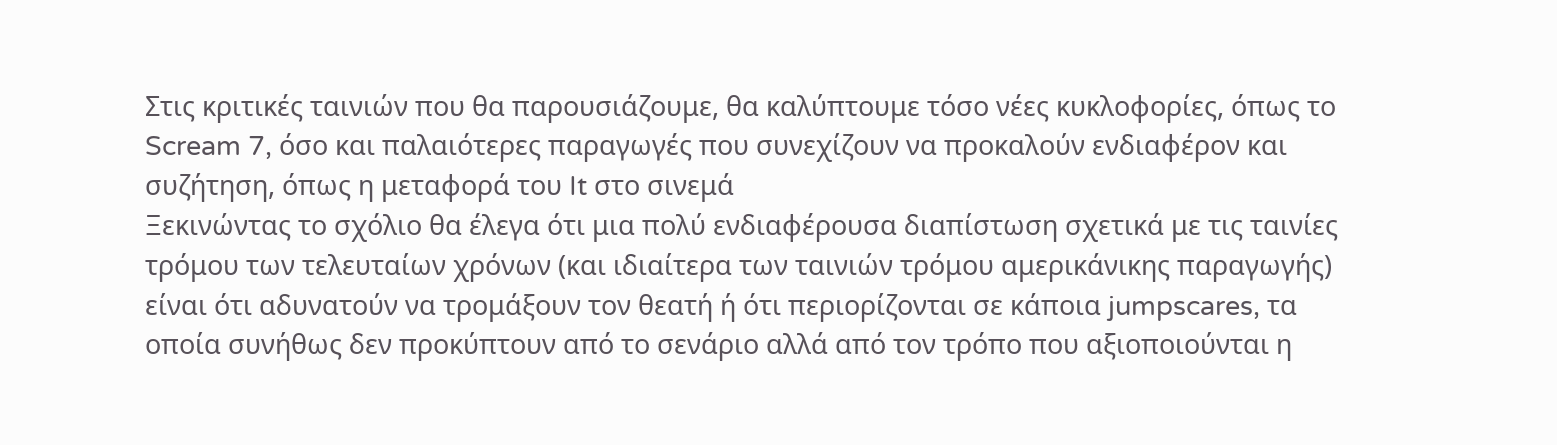Στις κριτικές ταινιών που θα παρουσιάζουμε, θα καλύπτουμε τόσο νέες κυκλοφορίες, όπως το Scream 7, όσο και παλαιότερες παραγωγές που συνεχίζουν να προκαλούν ενδιαφέρον και συζήτηση, όπως η μεταφορά του It στο σινεμά
Ξεκινώντας το σχόλιο θα έλεγα ότι μια πολύ ενδιαφέρουσα διαπίστωση σχετικά με τις ταινίες τρόμου των τελευταίων χρόνων (και ιδιαίτερα των ταινιών τρόμου αμερικάνικης παραγωγής) είναι ότι αδυνατούν να τρομάξουν τον θεατή ή ότι περιορίζονται σε κάποια jumpscares, τα οποία συνήθως δεν προκύπτουν από το σενάριο αλλά από τον τρόπο που αξιοποιούνται η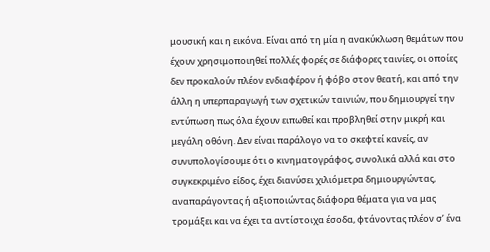μουσική και η εικόνα. Είναι από τη μία η ανακύκλωση θεμάτων που έχουν χρησιμοποιηθεί πολλές φορές σε διάφορες ταινίες, οι οποίες δεν προκαλούν πλέον ενδιαφέρον ή φόβο στον θεατή, και από την άλλη η υπερπαραγωγή των σχετικών ταινιών, που δημιουργεί την εντύπωση πως όλα έχουν ειπωθεί και προβληθεί στην μικρή και μεγάλη οθόνη. Δεν είναι παράλογο να το σκεφτεί κανείς, αν συνυπολογίσουμε ότι ο κινηματογράφος, συνολικά αλλά και στο συγκεκριμένο είδος, έχει διανύσει χιλιόμετρα δημιουργώντας, αναπαράγοντας ή αξιοποιώντας διάφορα θέματα για να μας τρομάξει και να έχει τα αντίστοιχα έσοδα, φτάνοντας πλέον σ’ ένα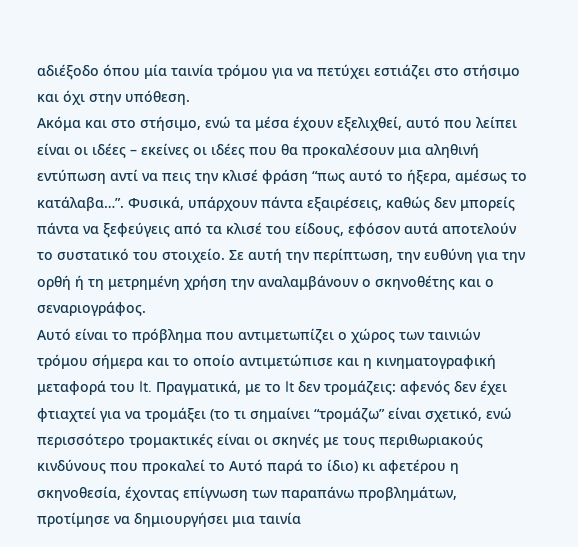αδιέξοδο όπου μία ταινία τρόμου για να πετύχει εστιάζει στο στήσιμο και όχι στην υπόθεση.
Ακόμα και στο στήσιμο, ενώ τα μέσα έχουν εξελιχθεί, αυτό που λείπει είναι οι ιδέες – εκείνες οι ιδέες που θα προκαλέσουν μια αληθινή εντύπωση αντί να πεις την κλισέ φράση “πως αυτό το ήξερα, αμέσως το κατάλαβα…”. Φυσικά, υπάρχουν πάντα εξαιρέσεις, καθώς δεν μπορείς πάντα να ξεφεύγεις από τα κλισέ του είδους, εφόσον αυτά αποτελούν το συστατικό του στοιχείο. Σε αυτή την περίπτωση, την ευθύνη για την ορθή ή τη μετρημένη χρήση την αναλαμβάνουν ο σκηνοθέτης και ο σεναριογράφος.
Αυτό είναι το πρόβλημα που αντιμετωπίζει ο χώρος των ταινιών τρόμου σήμερα και το οποίο αντιμετώπισε και η κινηματογραφική μεταφορά του It. Πραγματικά, με το It δεν τρομάζεις: αφενός δεν έχει φτιαχτεί για να τρομάξει (το τι σημαίνει “τρομάζω” είναι σχετικό, ενώ περισσότερο τρομακτικές είναι οι σκηνές με τους περιθωριακούς κινδύνους που προκαλεί το Αυτό παρά το ίδιο) κι αφετέρου η σκηνοθεσία, έχοντας επίγνωση των παραπάνω προβλημάτων, προτίμησε να δημιουργήσει μια ταινία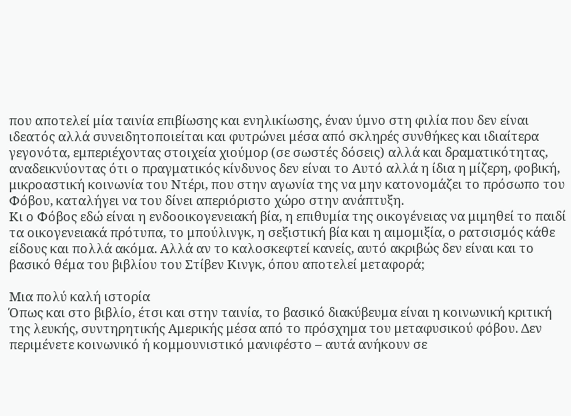που αποτελεί μία ταινία επιβίωσης και ενηλικίωσης, έναν ύμνο στη φιλία που δεν είναι ιδεατός αλλά συνειδητοποιείται και φυτρώνει μέσα από σκληρές συνθήκες και ιδιαίτερα γεγονότα, εμπεριέχοντας στοιχεία χιούμορ (σε σωστές δόσεις) αλλά και δραματικότητας, αναδεικνύοντας ότι ο πραγματικός κίνδυνος δεν είναι το Αυτό αλλά η ίδια η μίζερη, φοβική, μικροαστική κοινωνία του Ντέρι, που στην αγωνία της να μην κατονομάζει το πρόσωπο του Φόβου, καταλήγει να του δίνει απεριόριστο χώρο στην ανάπτυξη.
Κι ο Φόβος εδώ είναι η ενδοοικογενειακή βία, η επιθυμία της οικογένειας να μιμηθεί το παιδί τα οικογενειακά πρότυπα, το μπούλινγκ, η σεξιστική βία και η αιμομιξία, ο ρατσισμός κάθε είδους και πολλά ακόμα. Αλλά αν το καλοσκεφτεί κανείς, αυτό ακριβώς δεν είναι και το βασικό θέμα του βιβλίου του Στίβεν Κινγκ, όπου αποτελεί μεταφορά;

Μια πολύ καλή ιστορία
Όπως και στο βιβλίο, έτσι και στην ταινία, το βασικό διακύβευμα είναι η κοινωνική κριτική της λευκής, συντηρητικής Αμερικής μέσα από το πρόσχημα του μεταφυσικού φόβου. Δεν περιμένετε κοινωνικό ή κομμουνιστικό μανιφέστο – αυτά ανήκουν σε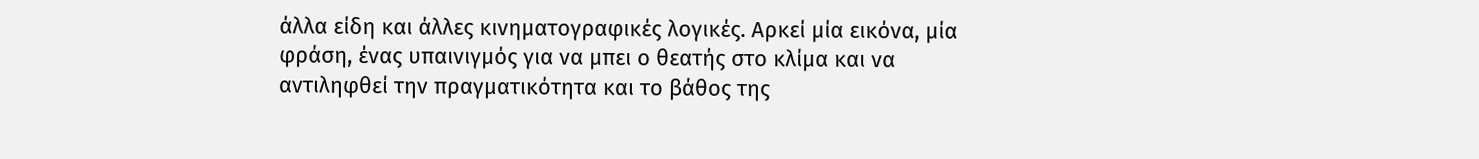άλλα είδη και άλλες κινηματογραφικές λογικές. Αρκεί μία εικόνα, μία φράση, ένας υπαινιγμός για να μπει ο θεατής στο κλίμα και να αντιληφθεί την πραγματικότητα και το βάθος της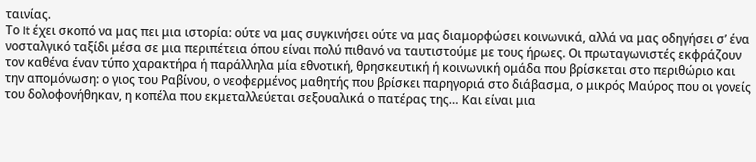ταινίας.
Το It έχει σκοπό να μας πει μια ιστορία: ούτε να μας συγκινήσει ούτε να μας διαμορφώσει κοινωνικά, αλλά να μας οδηγήσει σ’ ένα νοσταλγικό ταξίδι μέσα σε μια περιπέτεια όπου είναι πολύ πιθανό να ταυτιστούμε με τους ήρωες. Οι πρωταγωνιστές εκφράζουν τον καθένα έναν τύπο χαρακτήρα ή παράλληλα μία εθνοτική, θρησκευτική ή κοινωνική ομάδα που βρίσκεται στο περιθώριο και την απομόνωση: ο γιος του Ραβίνου, ο νεοφερμένος μαθητής που βρίσκει παρηγοριά στο διάβασμα, ο μικρός Μαύρος που οι γονείς του δολοφονήθηκαν, η κοπέλα που εκμεταλλεύεται σεξουαλικά ο πατέρας της… Και είναι μια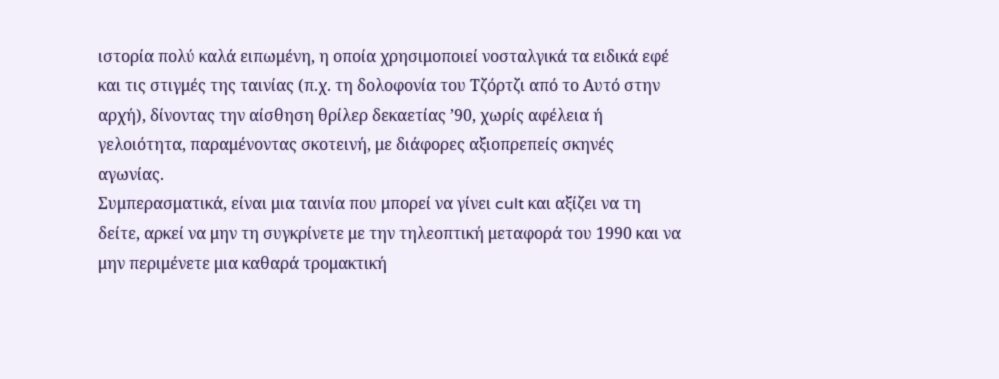ιστορία πολύ καλά ειπωμένη, η οποία χρησιμοποιεί νοσταλγικά τα ειδικά εφέ και τις στιγμές της ταινίας (π.χ. τη δολοφονία του Τζόρτζι από το Αυτό στην αρχή), δίνοντας την αίσθηση θρίλερ δεκαετίας ’90, χωρίς αφέλεια ή γελοιότητα, παραμένοντας σκοτεινή, με διάφορες αξιοπρεπείς σκηνές αγωνίας.
Συμπερασματικά, είναι μια ταινία που μπορεί να γίνει cult και αξίζει να τη δείτε, αρκεί να μην τη συγκρίνετε με την τηλεοπτική μεταφορά του 1990 και να μην περιμένετε μια καθαρά τρομακτική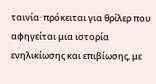ταινία· πρόκειται για θρίλερ που αφηγείται μια ιστορία ενηλικίωσης και επιβίωσης, με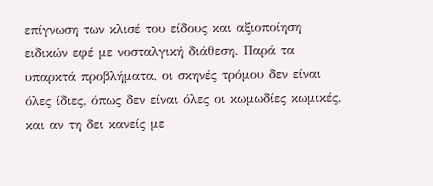επίγνωση των κλισέ του είδους και αξιοποίηση ειδικών εφέ με νοσταλγική διάθεση. Παρά τα υπαρκτά προβλήματα, οι σκηνές τρόμου δεν είναι όλες ίδιες, όπως δεν είναι όλες οι κωμωδίες κωμικές, και αν τη δει κανείς με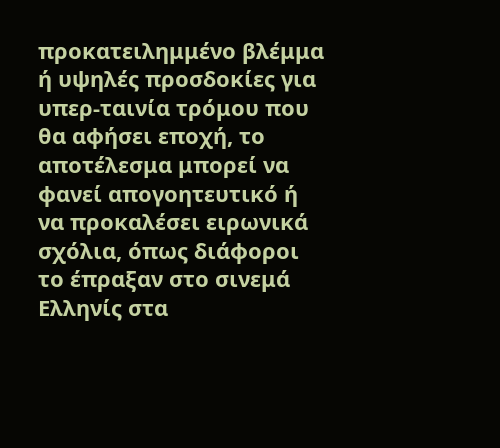προκατειλημμένο βλέμμα ή υψηλές προσδοκίες για υπερ-ταινία τρόμου που θα αφήσει εποχή, το αποτέλεσμα μπορεί να φανεί απογοητευτικό ή να προκαλέσει ειρωνικά σχόλια, όπως διάφοροι το έπραξαν στο σινεμά Ελληνίς στα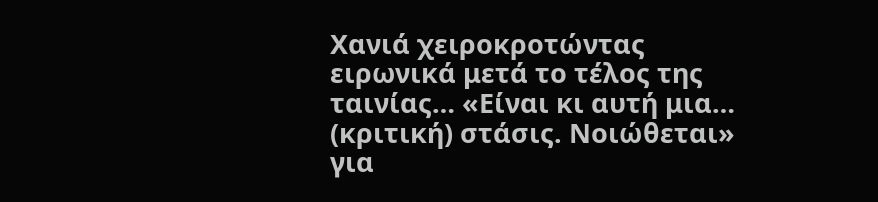Χανιά χειροκροτώντας ειρωνικά μετά το τέλος της ταινίας… «Είναι κι αυτή μια… (κριτική) στάσις. Νοιώθεται» για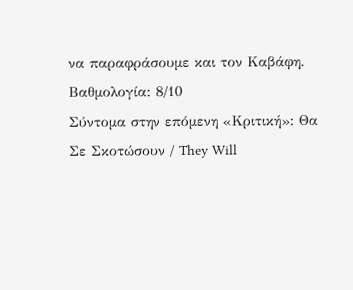να παραφράσουμε και τον Καβάφη.
Βαθμολογία: 8/10
Σύντομα στην επόμενη «Κριτική»: Θα Σε Σκοτώσουν / They Will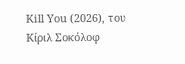Kill You (2026), του Κίριλ Σοκόλοφ